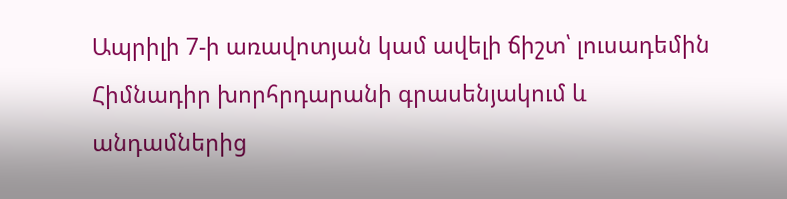Ապրիլի 7-ի առավոտյան կամ ավելի ճիշտ՝ լուսադեմին Հիմնադիր խորհրդարանի գրասենյակում և անդամներից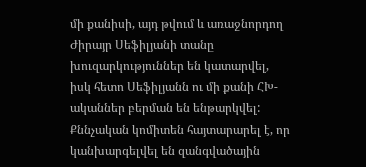մի քանիսի, այդ թվում և առաջնորդող Ժիրայր Սեֆիլյանի տանը խուզարկություններ են կատարվել, իսկ հետո Սեֆիլյանն ու մի քանի ՀԽ-ականներ բերման են ենթարկվել:
Քննչական կոմիտեն հայտարարել է, որ կանխարգելվել են զանգվածային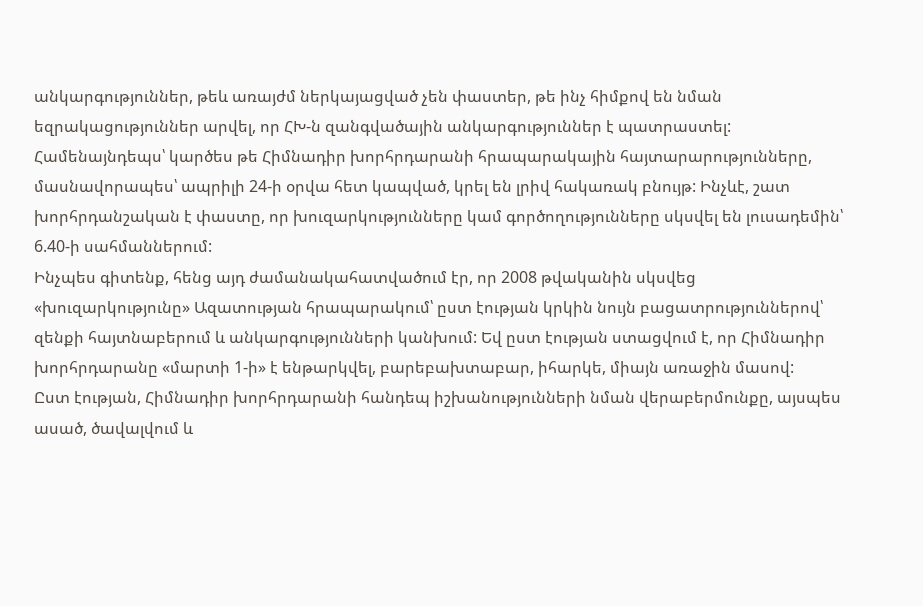անկարգություններ, թեև առայժմ ներկայացված չեն փաստեր, թե ինչ հիմքով են նման եզրակացություններ արվել, որ ՀԽ-ն զանգվածային անկարգություններ է պատրաստել: Համենայնդեպս՝ կարծես թե Հիմնադիր խորհրդարանի հրապարակային հայտարարությունները, մասնավորապես՝ ապրիլի 24-ի օրվա հետ կապված, կրել են լրիվ հակառակ բնույթ: Ինչևէ, շատ խորհրդանշական է փաստը, որ խուզարկությունները կամ գործողությունները սկսվել են լուսադեմին՝ 6.40-ի սահմաններում:
Ինչպես գիտենք, հենց այդ ժամանակահատվածում էր, որ 2008 թվականին սկսվեց «խուզարկությունը» Ազատության հրապարակում՝ ըստ էության կրկին նույն բացատրություններով՝ զենքի հայտնաբերում և անկարգությունների կանխում: Եվ ըստ էության ստացվում է, որ Հիմնադիր խորհրդարանը «մարտի 1-ի» է ենթարկվել, բարեբախտաբար, իհարկե, միայն առաջին մասով:
Ըստ էության, Հիմնադիր խորհրդարանի հանդեպ իշխանությունների նման վերաբերմունքը, այսպես ասած, ծավալվում և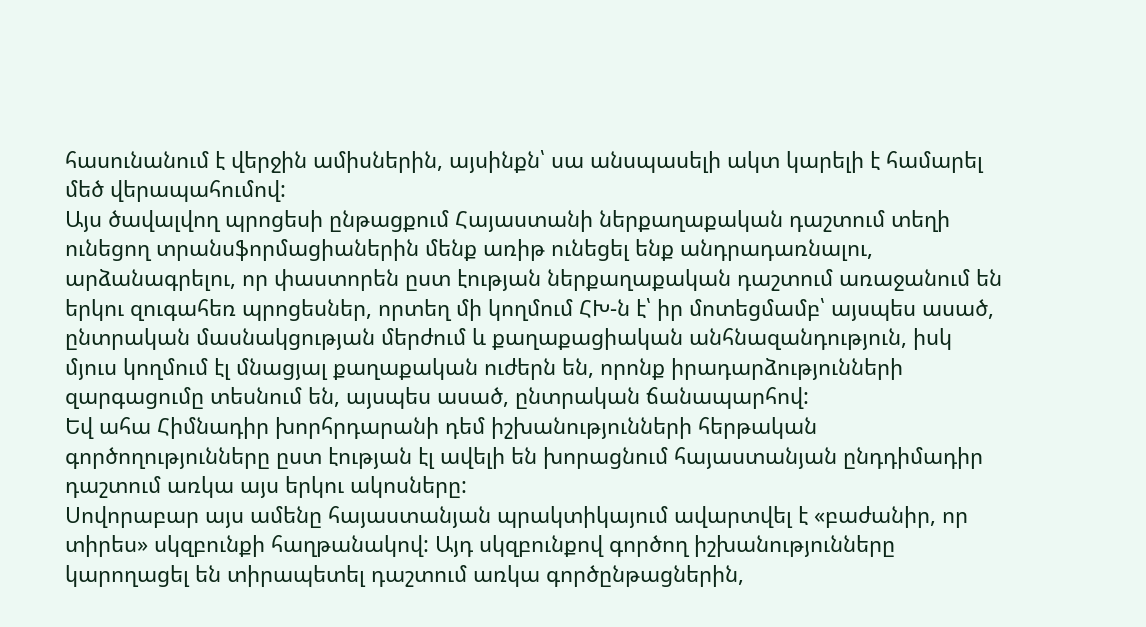հասունանում է վերջին ամիսներին, այսինքն՝ սա անսպասելի ակտ կարելի է համարել մեծ վերապահումով:
Այս ծավալվող պրոցեսի ընթացքում Հայաստանի ներքաղաքական դաշտում տեղի ունեցող տրանսֆորմացիաներին մենք առիթ ունեցել ենք անդրադառնալու, արձանագրելու, որ փաստորեն ըստ էության ներքաղաքական դաշտում առաջանում են երկու զուգահեռ պրոցեսներ, որտեղ մի կողմում ՀԽ-ն է՝ իր մոտեցմամբ՝ այսպես ասած, ընտրական մասնակցության մերժում և քաղաքացիական անհնազանդություն, իսկ մյուս կողմում էլ մնացյալ քաղաքական ուժերն են, որոնք իրադարձությունների զարգացումը տեսնում են, այսպես ասած, ընտրական ճանապարհով:
Եվ ահա Հիմնադիր խորհրդարանի դեմ իշխանությունների հերթական գործողությունները ըստ էության էլ ավելի են խորացնում հայաստանյան ընդդիմադիր դաշտում առկա այս երկու ակոսները:
Սովորաբար այս ամենը հայաստանյան պրակտիկայում ավարտվել է «բաժանիր, որ տիրես» սկզբունքի հաղթանակով: Այդ սկզբունքով գործող իշխանությունները կարողացել են տիրապետել դաշտում առկա գործընթացներին,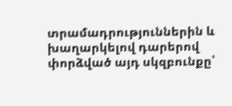տրամադրություններին և խաղարկելով դարերով փորձված այդ սկզբունքը՝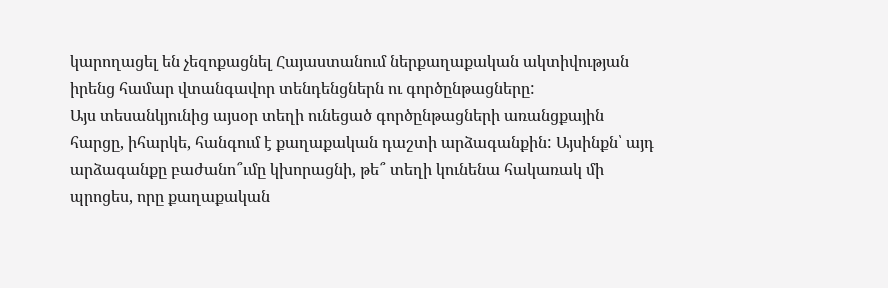կարողացել են չեզոքացնել Հայաստանում ներքաղաքական ակտիվության իրենց համար վտանգավոր տենդենցներն ու գործընթացները:
Այս տեսանկյունից այսօր տեղի ունեցած գործընթացների առանցքային հարցը, իհարկե, հանգում է քաղաքական դաշտի արձագանքին: Այսինքն՝ այդ արձագանքը բաժանո՞ւմը կխորացնի, թե՞ տեղի կունենա հակառակ մի պրոցես, որը քաղաքական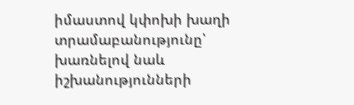իմաստով կփոխի խաղի տրամաբանությունը՝ խառնելով նաև իշխանությունների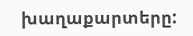խաղաքարտերը: